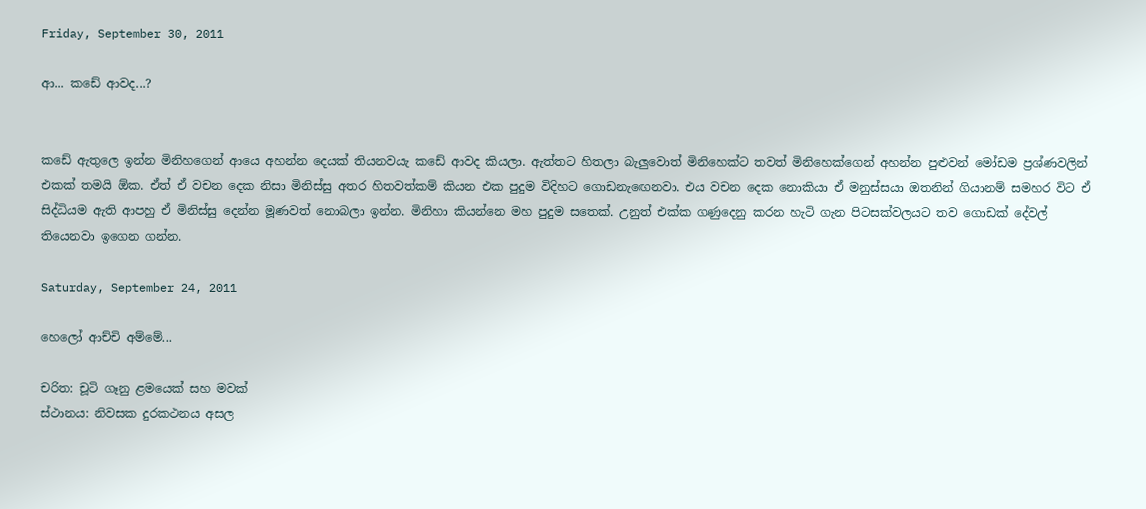Friday, September 30, 2011

ආ... කඩේ ආවද...?


කඩේ ඇතුලෙ ඉන්න මිනිහගෙන් ආයෙ අහන්න දෙයක් තියනවයැ කඩේ ආවද කියලා. ඇත්තට හිතලා බැලුවොත් මිනිහෙක්ට තවත් මිනිහෙක්ගෙන් අහන්න පුළුවන් මෝඩම ප්‍රශ්ණවලින් එකක් තමයි ඕක. ඒත් ඒ වචන දෙක නිසා මිනිස්සු අතර හිතවත්කම් කියන එක පුදුම විදිහට ගොඩනැඟෙනවා. එය වචන දෙක නොකියා ඒ මනුස්සයා ඔතනින් ගියානම් සමහර විට ඒ සිද්ධියම ඇති ආපහු ඒ මිනිස්සු දෙන්න මූණවත් නොබලා ඉන්න. මිනිහා කියන්නෙ මහ පුදුම සතෙක්. උනුත් එක්ක ගණුදෙනු කරන හැටි ගැන පිටසක්වලයට තව ගොඩක් දේවල් තියෙනවා ඉගෙන ගන්න.

Saturday, September 24, 2011

හෙලෝ ආච්චි අම්මේ...

චරිත: චූටි ගෑනු ළමයෙක් සහ මවක්
ස්ථානය: නිවසක දුරකථනය අසල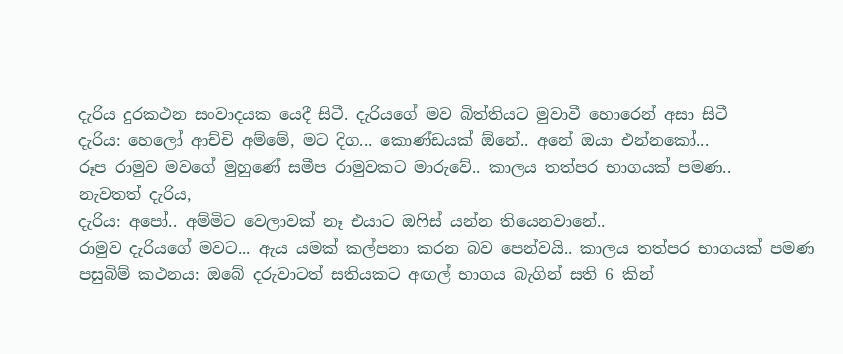දැරිය දුරකථන සංවාදයක යෙදී සිටී. දැරියගේ මව බිත්තියට මුවාවී හොරෙන් අසා සිටී
දැරිය: හෙලෝ ආච්චි අම්මේ, මට දිග... කොණ්ඩයක් ඕනේ.. අනේ ඔයා එන්නකෝ...
රූප රාමුව මවගේ මුහුණේ සමීප රාමුවකට මාරුවේ.. කාලය තත්පර භාගයක් පමණ..
නැවතත් දැරිය,
දැරිය: අපෝ.. අම්මිට වෙලාවක් නෑ එයාට ඔෆිස් යන්න තියෙනවානේ..
රාමුව දැරියගේ මවට... ඇය යමක් කල්පනා කරන බව පෙන්වයි.. කාලය තත්පර භාගයක් පමණ
පසුබිම් කථනය: ඔබේ දරුවාටත් සතියකට අඟල් භාගය බැගින් සති 6 කින්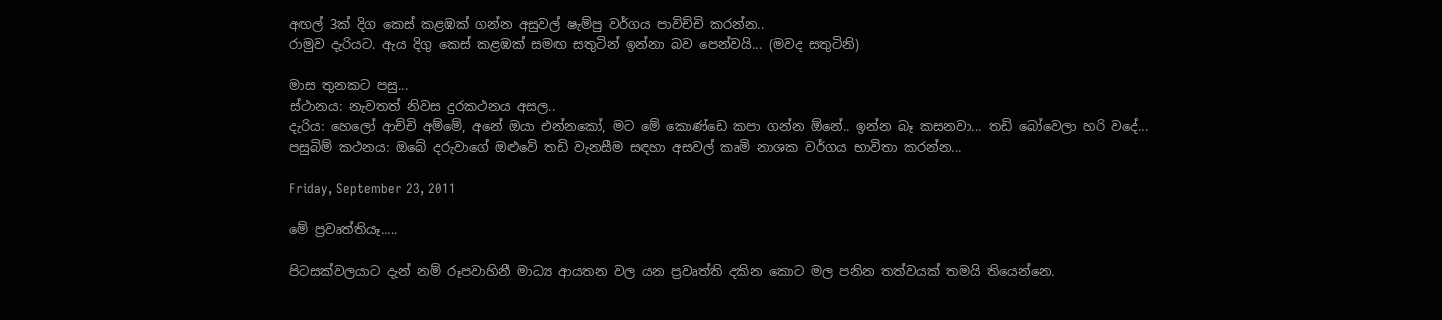අඟල් 3ක් දිග කෙස් කළඹක් ගන්න අසුවල් ෂැම්පු වර්ගය පාවිච්චි කරන්න..
රාමුව දැරියට. ඇය දිගු කෙස් කළඹක් සමඟ සතුටින් ඉන්නා බව පෙන්වයි... (මවද සතුටිනි)

මාස තුනකට පසු...
ස්ථානය: නැවතත් නිවස දුරකථනය අසල..
දැරිය: හෙලෝ ආච්චි අම්මේ, අනේ ඔයා එන්නකෝ, මට මේ කොණ්ඩෙ කපා ගන්න ඕනේ.. ඉන්න බෑ කසනවා... තඩි බෝවෙලා හරි වදේ...
පසුබිම් කථනය: ඔබේ දරුවාගේ ඔළුවේ තඩි වැනසීම සඳහා අසවල් කෘමි නාශක වර්ගය භාවිතා කරන්න...

Friday, September 23, 2011

මේ ප්‍රවෘත්තියෑ.....

පිටසක්වලයාට දැන් නම් රූපවාහිනී මාධ්‍ය ආයතන වල යන ප්‍රවෘත්ති දකින කොට මල පනින තත්වයක් තමයි තියෙන්නෙ.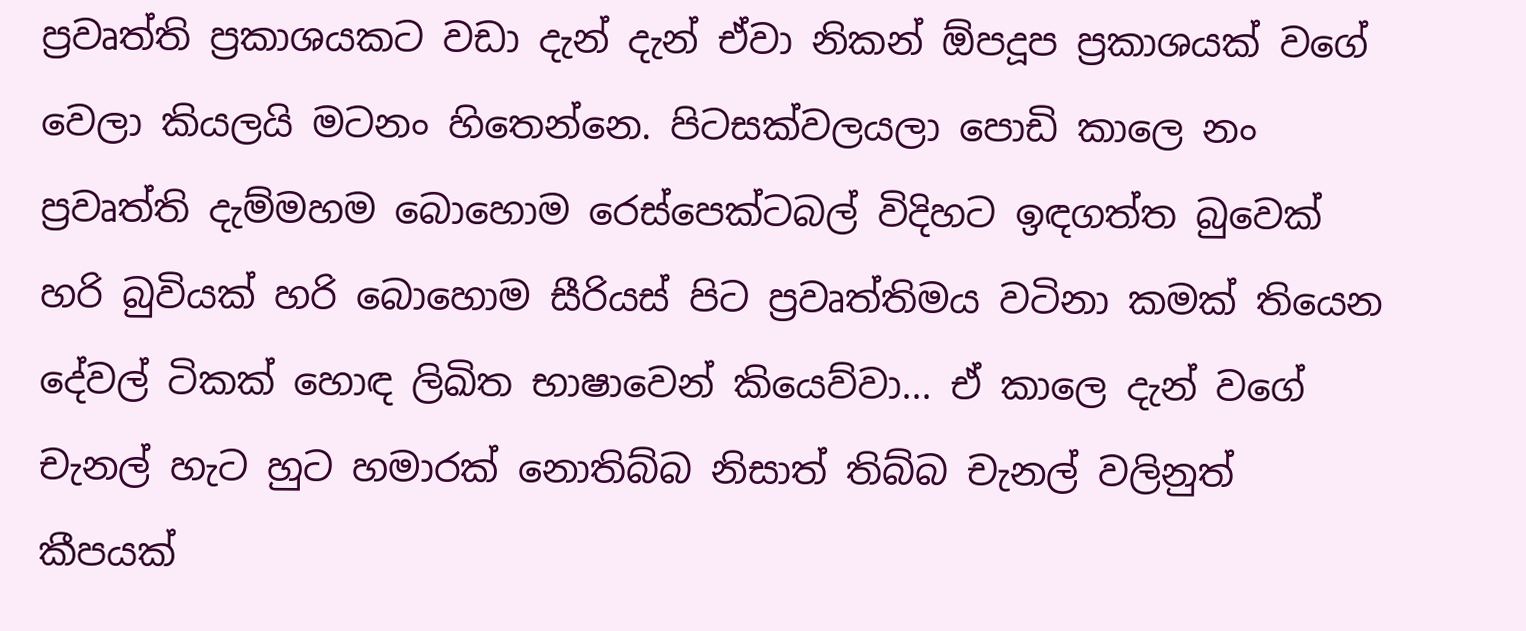ප්‍රවෘත්ති ප්‍රකාශයකට වඩා දැන් දැන් ඒවා නිකන් ඕපදූප ප්‍රකාශයක් වගේ වෙලා කියලයි මටනං හිතෙන්නෙ. පිටසක්වලයලා පොඩි කාලෙ නං ප්‍රවෘත්ති දැම්මහම බොහොම රෙස්පෙක්ටබල් විදිහට ඉඳගත්ත බුවෙක් හරි බුවියක් හරි බොහොම සීරියස් පිට ප්‍රවෘත්තිමය වටිනා කමක් තියෙන දේවල් ටිකක් හොඳ ලිඛිත භාෂාවෙන් කියෙව්වා... ඒ කාලෙ දැන් වගේ චැනල් හැට හුට හමාරක් නොතිබ්බ නිසාත් තිබ්බ චැනල් වලිනුත් කීපයක්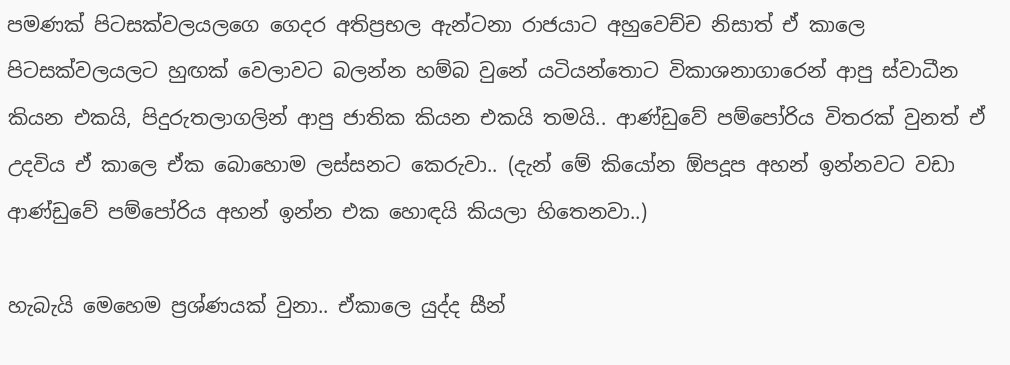පමණක් පිටසක්වලයලගෙ ගෙදර අතිප්‍රභල ඇන්ටනා රාජයාට අහුවෙච්ච නිසාත් ඒ කාලෙ පිටසක්වලයලට හුඟක් වෙලාවට බලන්න හම්බ වුනේ යටියන්තොට විකාශනාගාරෙන් ආපු ස්වාධීන කියන එකයි, පිදුරුතලාගලින් ආපු ජාතික කියන එකයි තමයි.. ආණ්ඩුවේ පම්පෝරිය විතරක් වුනත් ඒ උදවිය ඒ කාලෙ ඒක බොහොම ලස්සනට කෙරුවා.. (දැන් මේ කියෝන ඕපදූප අහන් ඉන්නවට වඩා ආණ්ඩුවේ පම්පෝරිය අහන් ඉන්න එක හොඳයි කියලා හිතෙනවා..)

හැබැයි මෙහෙම ප්‍රශ්ණයක් වුනා.. ඒකාලෙ යුද්ද සීන්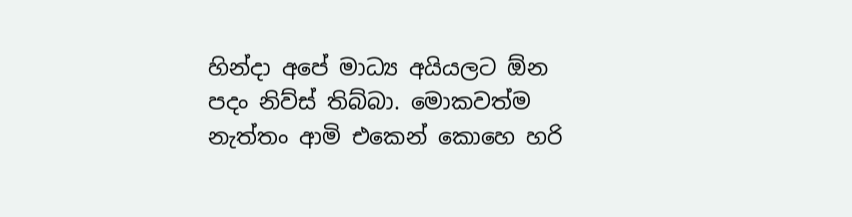හින්දා අපේ මාධ්‍ය අයියලට ඕන පදං නිව්ස් තිබ්බා. මොකවත්ම නැත්තං ආමි එකෙන් කොහෙ හරි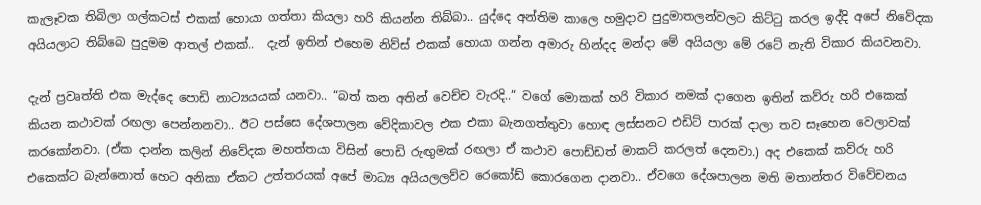කැලෑවක තිබිලා ගල්කටස් එකක් හොයා ගත්තා කියලා හරි කියන්න තිබ්බා.. යුද්දෙ අන්තිම කාලෙ හමුදාව පුදුමාතලන්වලට කිට්ටු කරල ඉද්දි අපේ නිවේදක අයියලාට තිබ්බෙ පුදුමම ආතල් එකක්..  දැන් ඉතින් එහෙම නිව්ස් එකක් හොයා ගන්න අමාරු හින්දද මන්දා මේ අයියලා මේ රටේ නැති විකාර කියවනවා.

දැන් ප්‍රවෘත්ති එක මැද්දෙ පොඩි නාට්‍යයයක් යනවා.. “බත් කන අතින් වෙච්ච වැරදි..“ වගේ මොකක් හරි විකාර නමක් දාගෙන ඉතින් කව්රු හරි එකෙක් කියන කථාවක් රඟලා පෙන්නනවා.. ඊට පස්සෙ දේශපාලන වේදිකාවල එක එකා බැනගත්තුවා හොඳ ලස්සනට එඩිට් පාරක් දාලා තව සෑහෙන වෙලාවක් කරකෝනවා. (ඒක දාන්න කලින් නිවේදක මහත්තයා විසින් පොඩි රුඟුමක් රඟලා ඒ කථාව පොඩ්ඩත් මාකට් කරලත් දෙනවා.) අද එකෙක් කව්රු හරි එකෙක්ට බැන්නොත් හෙට අනිකා ඒකට උත්තරයක් අපේ මාධ්‍ය අයියලලව්ව රෙකෝඩ් කොරගෙන දානවා.. ඒවගෙ දේශපාලන මති මතාන්තර විවේචනය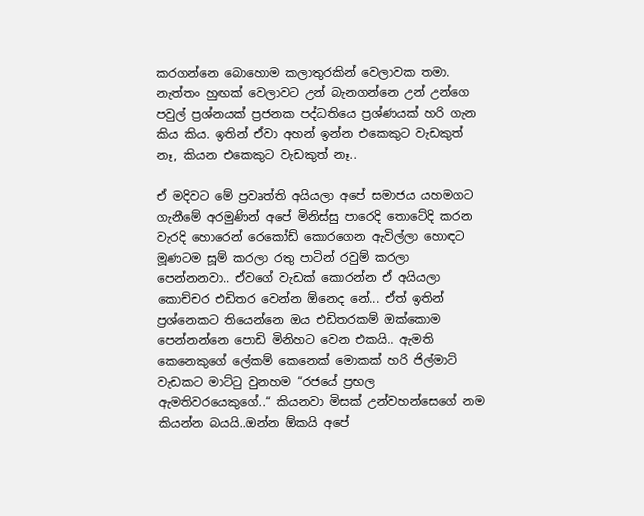කරගන්නෙ බොහොම කලාතුරකින් වෙලාවක තමා. නැත්තං හුඟක් වෙලාවට උන් බැනගන්නෙ උන් උන්ගෙ පවුල් ප්‍රශ්නයක් ප්‍රජනක පද්ධතියෙ ප්‍රශ්ණයක් හරි ගැන කිය කිය. ඉතින් ඒවා අහන් ඉන්න එකෙකුට වැඩකුත් නෑ, කියන එකෙකුට වැඩකුත් නෑ..

ඒ මදිවට මේ ප්‍රවෘත්ති අයියලා අපේ සමාජය යහමගට ගැනීමේ අරමුණින් අපේ මිනිස්සු පාරෙදි තොටේදි කරන වැරදි හොරෙන් රෙකෝඩ් කොරගෙන ඇවිල්ලා හොඳට මූණටම සූම් කරලා රතු පාටින් රවුම් කරලා පෙන්නනවා.. ඒවගේ වැඩක් කොරන්න ඒ අයියලා කොච්චර එඩිතර වෙන්න ඕනෙද නේ... ඒත් ඉතින් ප්‍රශ්නෙකට තියෙන්නෙ ඔය එඩිතරකම් ඔක්කොම පෙන්නන්නෙ පොඩි මිනිහට වෙන එකයි.. ඇමති කෙනෙකුගේ ලේකම් කෙනෙක් මොකක් හරි ජිල්මාට් වැඩකට මාට්ටු වුනහම “රජයේ ප්‍රභල ඇමතිවරයෙකුගේ..“ කියනවා මිසක් උන්වහන්සෙගේ නම කියන්න බයයි..ඔන්න ඕකයි අපේ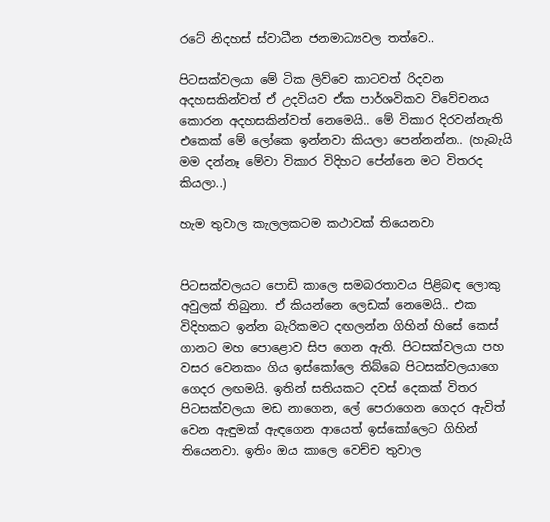රටේ නිදහස් ස්වාධීන ජනමාධ්‍යවල තත්වෙ..

පිටසක්වලයා මේ ටික ලිව්වෙ කාටවත් රිදවන අදහසකින්වත් ඒ උදවියව ඒක පාර්ශවිකව විවේචනය කොරන අදහසකින්වත් නෙමෙයි.. මේ විකාර දිරවන්නැති එකෙක් මේ ලෝකෙ ඉන්නවා කියලා පෙන්නන්න.. (හැබැයි මම දන්නෑ මේවා විකාර විදිහට පේන්නෙ මට විතරද කියලා..)

හැම තුවාල කැලලකටම කථාවක් තියෙනවා


පිටසක්වලයට පොඩි කාලෙ සමබරතාවය පිළිබඳ ලොකු අවුලක් තිබුනා. ඒ කියන්නෙ ලෙඩක් නෙමෙයි.. එක විදිහකට ඉන්න බැරිකමට දඟලන්න ගිහින් හිසේ කෙස් ගානට මහ පොළොව සිප ගෙන ඇති. පිටසක්වලයා පහ වසර වෙනකං ගිය ඉස්කෝලෙ තිබ්බෙ පිටසක්වලයාගෙ ගෙදර ලඟමයි. ඉතින් සතියකට දවස් දෙකක් විතර පිටසක්වලයා මඩ නාගෙන, ලේ පෙරාගෙන ගෙදර ඇවිත් වෙන ඇඳුමක් ඇඳගෙන ආයෙත් ඉස්කෝලෙට ගිහින් තියෙනවා. ඉතිං ඔය කාලෙ වෙච්ච තුවාල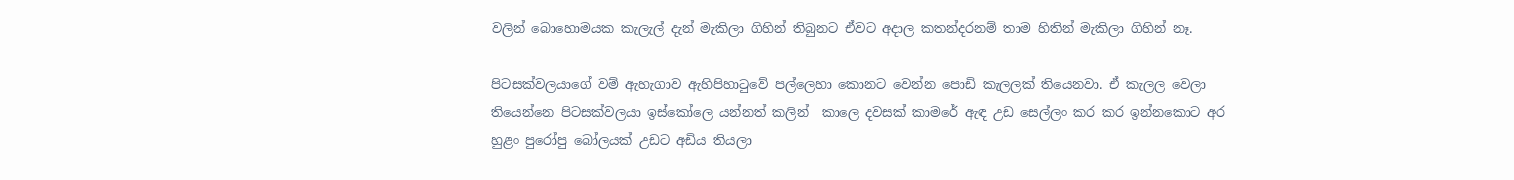වලින් බොහොමයක කැලැල් දැන් මැකිලා ගිහින් තිබුනට ඒවට අදාල කතන්දරනම් තාම හිතින් මැකිලා ගිහින් නෑ.

පිටසක්වලයාගේ වම් ඇහැගාව ඇහිපිහාටුවේ පල්ලෙහා කොනට වෙන්න පොඩි කැලලක් තියෙනවා. ඒ කැලල වෙලා තියෙන්නෙ පිටසක්වලයා ඉස්කෝලෙ යන්නත් කලින්  කාලෙ දවසක් කාමරේ ඇඳ උඩ සෙල්ලං කර කර ඉන්නකොට අර හුළං පුරෝපු බෝලයක් උඩට අඩිය තියලා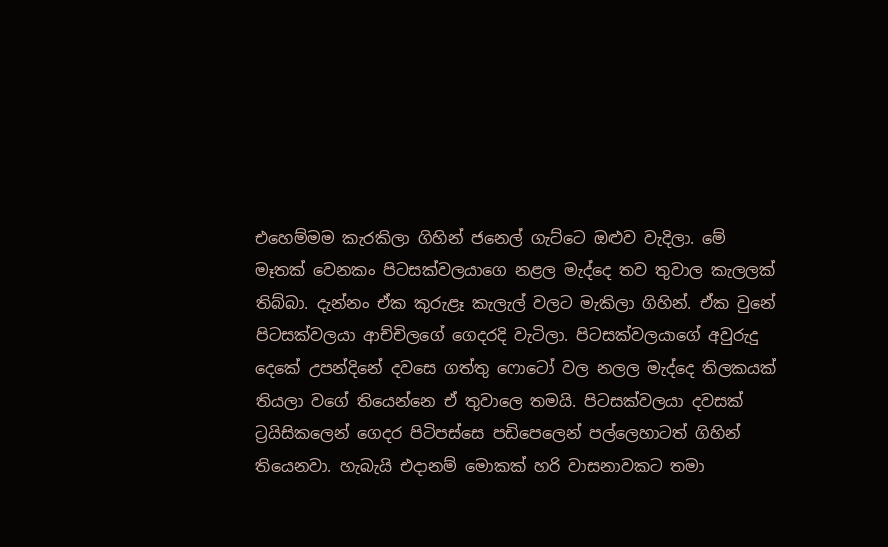එහෙම්මම කැරකිලා ගිහින් ජනෙල් ගැට්ටෙ ඔළුව වැදිලා. මේ මෑතක් වෙනකං පිටසක්වලයාගෙ නළල මැද්දෙ තව තුවාල කැලලක් තිබ්බා. දැන්නං ඒක කුරුළෑ කැලැල් වලට මැකිලා ගිහින්. ඒක වුනේ පිටසක්වලයා ආච්චිලගේ ගෙදරදි වැටිලා. පිටසක්වලයාගේ අවුරුදු දෙකේ උපන්දිනේ දවසෙ ගත්තු ෆොටෝ වල නලල මැද්දෙ තිලකයක් තියලා වගේ තියෙන්නෙ ඒ තුවාලෙ තමයි. පිටසක්වලයා දවසක් ට්‍රයිසිකලෙන් ගෙදර පිටිපස්සෙ පඩිපෙලෙන් පල්ලෙහාටත් ගිහින් තියෙනවා. හැබැයි එදානම් මොකක් හරි වාසනාවකට තමා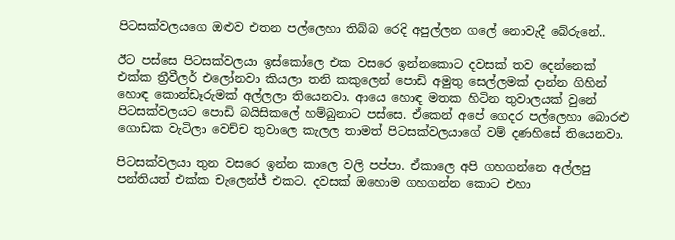පිටසක්වලයගෙ ඔළුව එතන පල්ලෙහා තිබ්බ රෙදි අපුල්ලන ගලේ නොවැදී බේරුනේ..

ඊට පස්සෙ පිටසක්වලයා ඉස්කෝලෙ එක වසරෙ ඉන්නකොට දවසක් තව දෙන්නෙක් එක්ක ත්‍රීවීලර් එලෝනවා කියලා තනි කකුලෙන් පොඩි අමුතු සෙල්ලමක් දාන්න ගිහින් හොඳ කොන්ඩෑරුමක් අල්ලලා තියෙනවා. ආයෙ හොඳ මතක හිටින තුවාලයක් වුනේ පිටසක්වලයට පොඩි බයිසිකලේ හම්බුනාට පස්සෙ. ඒකෙන් අපේ ගෙදර පල්ලෙහා බොරළු ගොඩක වැටිලා වෙච්ච තුවාලෙ කැලල තාමත් පිටසක්වලයාගේ වම් දණහිසේ තියෙනවා.

පිටසක්වලයා තුන වසරෙ ඉන්න කාලෙ වලි පප්පා. ඒකාලෙ අපි ගහගන්නෙ අල්ලපු පන්තියත් එක්ක චැලෙන්ජ් එකට. දවසක් ඔහොම ගහගන්න කොට එහා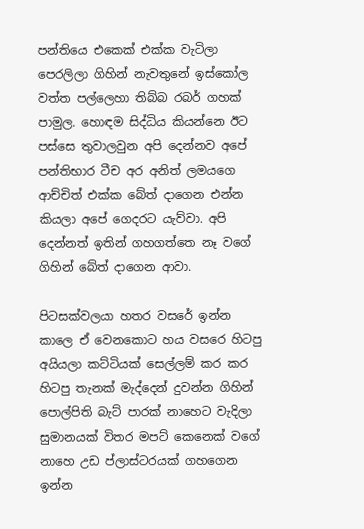පන්තියෙ එකෙක් එක්ක වැටිලා පෙරලිලා ගිහින් නැවතුනේ ඉස්කෝල වත්ත පල්ලෙහා තිබ්බ රබර් ගහක් පාමුල. හොඳම සිද්ධිය කියන්නෙ ඊට පස්සෙ තුවාලවුන අපි දෙන්නව අපේ පන්තිභාර ටීච අර අනිත් ලමයගෙ ආච්චිත් එක්ක බේත් දාගෙන එන්න කියලා අපේ ගෙදරට යැව්වා. අපි දෙන්නත් ඉතින් ගහගත්තෙ නෑ වගේ ගිහින් බේත් දාගෙන ආවා.

පිටසක්වලයා හතර වසරේ ඉන්න කාලෙ ඒ වෙනකොට හය වසරෙ හිටපු අයියලා කට්ටියක් සෙල්ලම් කර කර හිටපු තැනක් මැද්දෙන් දුවන්න ගිහින් පොල්පිති බැට් පාරක් නාහෙට වැදිලා සුමානයක් විතර මපට් කෙනෙක් වගේ නාහෙ උඩ ප්ලාස්ටරයක් ගහගෙන ඉන්න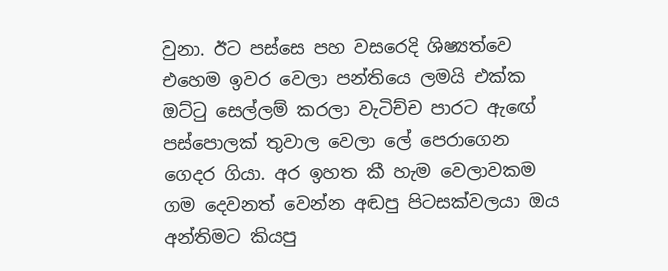වුනා. ඊට පස්සෙ පහ වසරෙදි ශිෂ්‍යත්වෙ එහෙම ඉවර වෙලා පන්තියෙ ලමයි එක්ක ඔට්ටු සෙල්ලම් කරලා වැටිච්ච පාරට ඇඟේ පස්පොලක් තුවාල වෙලා ලේ පෙරාගෙන ගෙදර ගියා. අර ඉහත කී හැම වෙලාවකම ගම දෙවනත් වෙන්න අඬපු පිටසක්වලයා ඔය අන්තිමට කියපු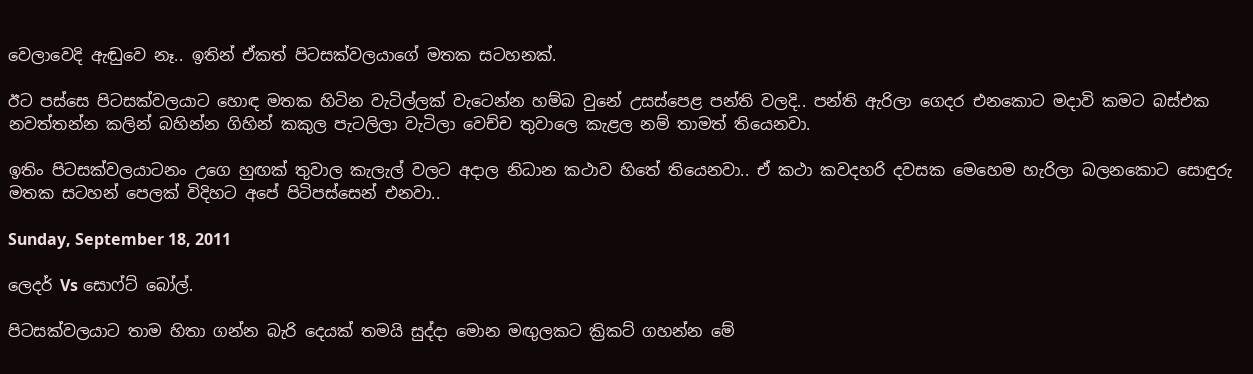වෙලාවෙදි ඇඬුවෙ නෑ.. ඉතින් ඒකත් පිටසක්වලයාගේ මතක සටහනක්.

ඊට පස්සෙ පිටසක්වලයාට හොඳ මතක හිටින වැටිල්ලක් වැටෙන්න හම්බ වුනේ උසස්පෙළ පන්ති වලදි.. පන්ති ඇරිලා ගෙදර එනකොට මදාවි කමට බස්එක නවත්තන්න කලින් බහින්න ගිහින් කකුල පැටලිලා වැටිලා වෙච්ච තුවාලෙ කැළල නම් තාමත් තියෙනවා.

ඉතිං පිටසක්වලයාටනං උගෙ හුඟක් තුවාල කැලැල් වලට අදාල නිධාන කථාව හිතේ තියෙනවා.. ඒ කථා කවදහරි දවසක මෙහෙම හැරිලා බලනකොට සොඳුරු මතක සටහන් පෙලක් විදිහට අපේ පිටිපස්සෙන් එනවා..

Sunday, September 18, 2011

ලෙදර් Vs සොෆ්ට් බෝල්.

පිටසක්වලයාට තාම හිතා ගන්න බැරි දෙයක් තමයි සුද්දා මොන මඟුලකට ක්‍රිකට් ගහන්න මේ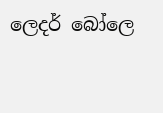ලෙදර් බෝලෙ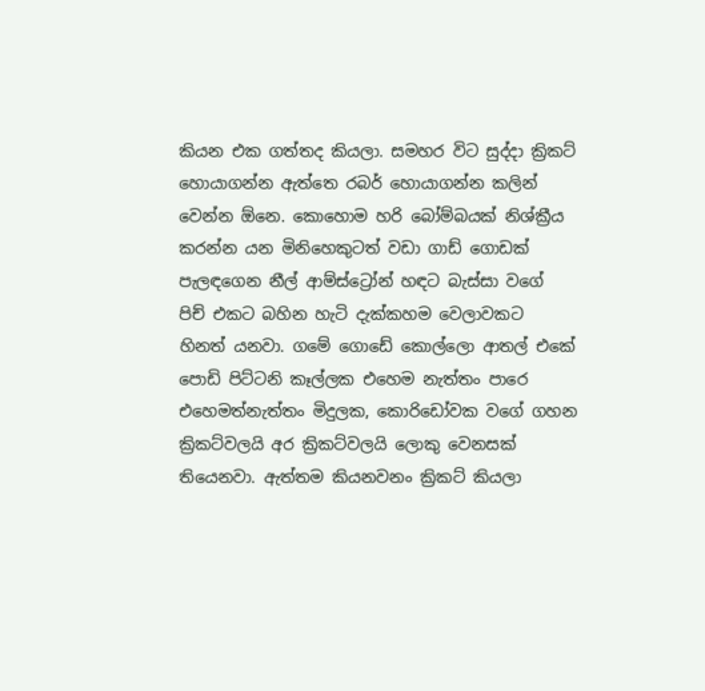කියන එක ගත්තද කියලා. සමහර විට සුද්දා ක්‍රිකට් හොයාගන්න ඇත්තෙ රබර් හොයාගන්න කලින් වෙන්න ඕනෙ. කොහොම හරි බෝම්බයක් නිශ්ක්‍රීය කරන්න යන මිනිහෙකුටත් වඩා ගාඩ් ගොඩක් පැලඳගෙන නීල් ආම්ස්ට්‍රෝන් හඳට බැස්සා වගේ පිච් එකට බහින හැටි දැක්කහම වෙලාවකට හිනත් යනවා. ගමේ ගොඩේ කොල්ලො ආතල් එකේ පොඩි පිට්ටනි කෑල්ලක එහෙම නැත්තං පාරෙ එහෙමත්නැත්තං මිදුලක, කොරිඩෝවක වගේ ගහන ක්‍රිකට්වලයි අර ක්‍රිකට්වලයි ලොකු වෙනසක් තියෙනවා. ඇත්තම කියනවනං ක්‍රිකට් කියලා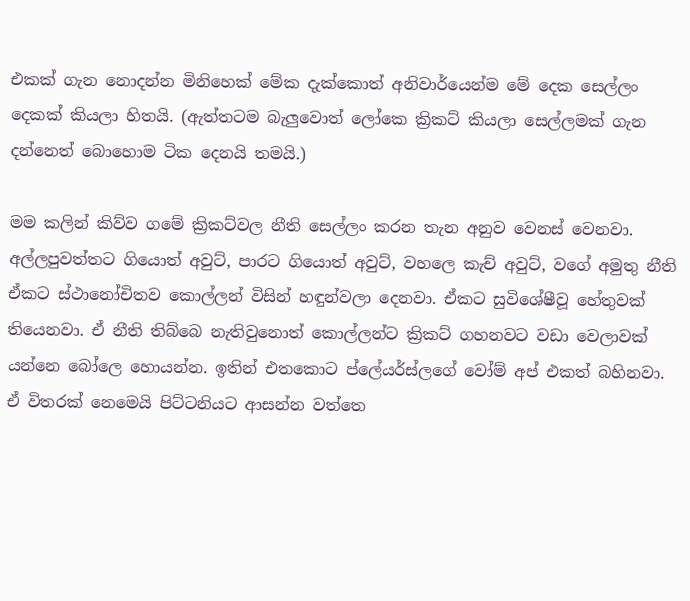එකක් ගැන නොදන්න මිනිහෙක් මේක දැක්කොත් අනිවාර්යෙන්ම මේ දෙක සෙල්ලං දෙකක් කියලා හිතයි. (ඇත්තටම බැලුවොත් ලෝකෙ ක්‍රිකට් කියලා සෙල්ලමක් ගැන දන්නෙත් බොහොම ටික දෙනයි තමයි.)

මම කලින් කිව්ව ගමේ ක්‍රිකට්වල නීති සෙල්ලං කරන තැන අනුව වෙනස් වෙනවා. අල්ලපුවත්තට ගියොත් අවුට්, පාරට ගියොත් අවුට්, වහලෙ කැච් අවුට්, වගේ අමුතු නීති ඒකට ස්ථානෝචිතව කොල්ලන් විසින් හඳුන්වලා දෙනවා. ඒකට සුවිශේෂීවූ හේතුවක් තියෙනවා. ඒ නීති තිබ්බෙ නැතිවුනොත් කොල්ලන්ට ක්‍රිකට් ගහනවට වඩා වෙලාවක් යන්නෙ බෝලෙ හොයන්න. ඉතින් එතකොට ප්ලේයර්ස්ලගේ වෝම් අප් එකත් බහිනවා. ඒ විතරක් නෙමෙයි පිට්ටනියට ආසන්න වත්තෙ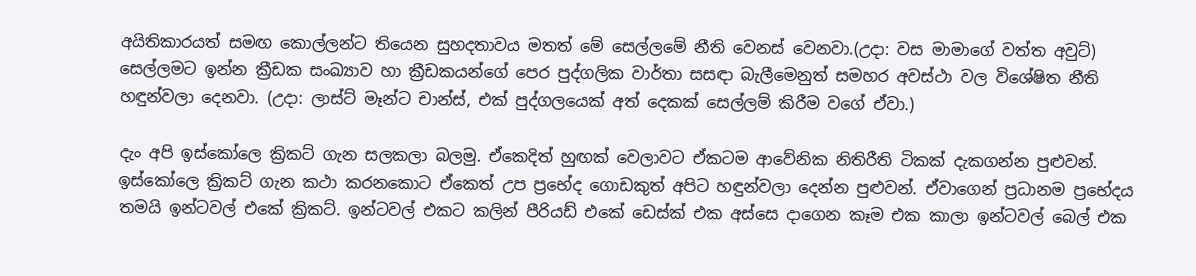අයිතිකාරයත් සමඟ කොල්ලන්ට තියෙන සුහදතාවය මතත් මේ සෙල්ලමේ නීති වෙනස් වෙනවා.(උදා: වස මාමාගේ වත්ත අවුට්) සෙල්ලමට ඉන්න ක්‍රීඩක සංඛ්‍යාව හා ක්‍රීඩකයන්ගේ පෙර පුද්ගලික වාර්තා සසඳා බැලීමෙනුත් සමහර අවස්ථා වල විශේෂිත නීති හඳුන්වලා දෙනවා. (උදා: ලාස්ට් මෑන්ට චාන්ස්, එක් පුද්ගලයෙක් අත් දෙකක් සෙල්ලම් කිරීම වගේ ඒවා.)

දැං අපි ඉස්කෝලෙ ක්‍රිකට් ගැන සලකලා බලමු. ඒකෙදිත් හුඟක් වෙලාවට ඒකටම ආවේනික නිතිරීති ටිකක් දැකගන්න පුළුවන්. ඉස්කෝලෙ ක්‍රිකට් ගැන කථා කරනකොට ඒකෙත් උප ප්‍රභේද ගොඩකුත් අපිට හඳුන්වලා දෙන්න පුළුවන්. ඒවාගෙන් ප්‍රධානම ප්‍රභේදය තමයි ඉන්ටවල් එකේ ක්‍රිකට්. ඉන්ටවල් එකට කලින් පීරියඩ් එකේ ඩෙස්ක් එක අස්සෙ දාගෙන කෑම එක කාලා ඉන්ටවල් බෙල් එක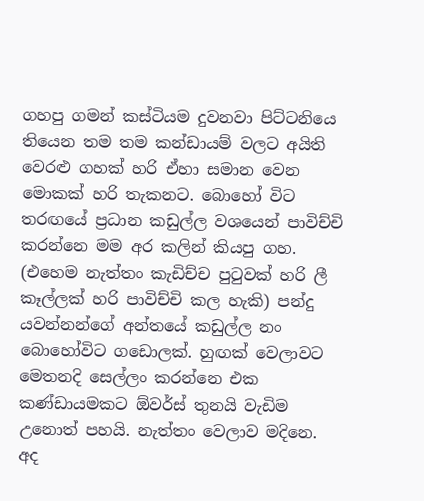ගහපු ගමන් කස්ටියම දුවනවා පිට්ටනි‍යෙ තියෙන තම තම කන්ඩායම් වලට අයිති වෙරළු ගහක් හරි ඒහා සමාන වෙන මොකක් හරි තැකනට. බොහෝ විට තරඟයේ ප්‍රධාන කඩුල්ල වශයෙන් පාවිච්චි කරන්නෙ මම අර කලින් කියපු ගහ. (එහෙම නැත්තං කැඩිච්ච පුටුවක් හරි ලී කෑල්ලක් හරි පාවිච්චි කල හැකි) පන්දු යවන්නන්ගේ අන්තයේ කඩුල්ල නං බොහෝවිට ගඩොලක්. හුඟක් වෙලාවට මෙතනදි සෙල්ලං කරන්නෙ එක කණ්ඩායමකට ඕවර්ස් තුනයි වැඩිම උනොත් පහයි. නැත්තං වෙලාව මදිනෙ. අද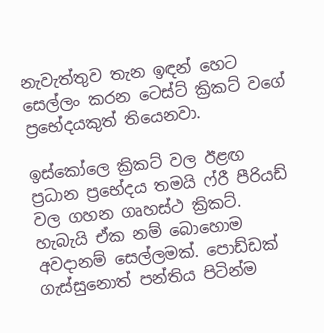නැවැත්තුව තැන ඉඳන් හෙට සෙල්ලං කරන ටෙස්ට් ක්‍රිකට් වගේ ප්‍රභේදයකුත් තියෙනවා.

ඉස්කෝලෙ ක්‍රිකට් වල ඊළඟ ප්‍රධාන ප්‍රභේදය තමයි ෆ්රී පීරියඩ් වල ගහන ගෘහස්ථ ක්‍රිකට්. හැබැයි ඒක නම් බොහොම අවදානම් සෙල්ලමක්. පොඩ්ඩක් ගැස්සුනොත් පන්තිය පිටින්ම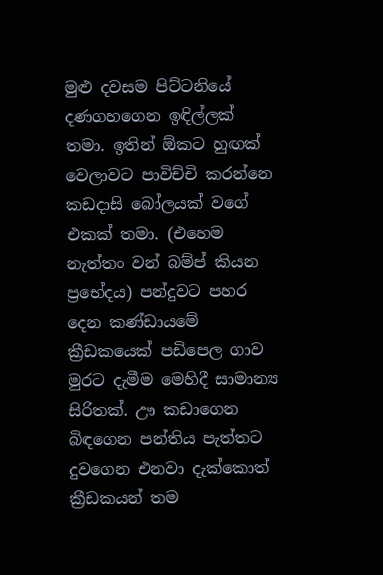මුළු දවසම පිට්ටනියේ දණගහගෙන ඉඳිල්ලක් තමා. ඉතින් ඕකට හුඟක් වෙලාවට පාවිච්චි කරන්නෙ කඩදාසි බෝලයක් වගේ එකක් තමා. (එහෙම නැත්තං වන් බම්ප් කියන ප්‍රභේදය) පන්දුවට පහර දෙන කණ්ඩායමේ ක්‍රීඩකයෙක් පඩිපෙල ගාව මුරට දැමීම මෙහිදී සාමාන්‍ය සිරිතක්. ඌ කඩාගෙන බිඳගෙන පන්තිය පැත්තට දුවගෙන එනවා දැක්කොත් ක්‍රීඩකයන් තම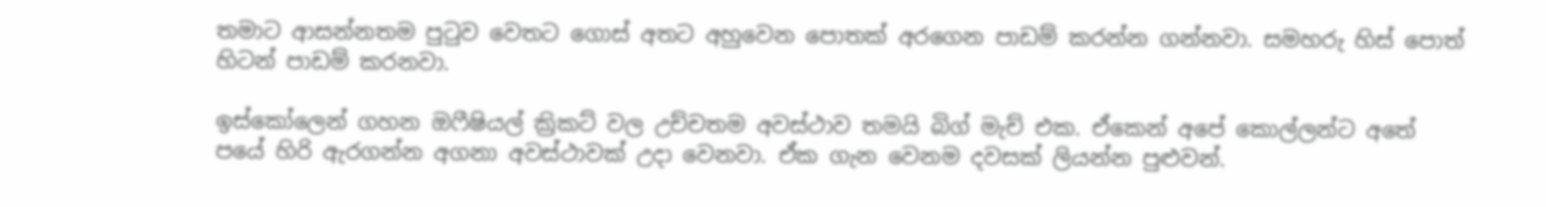තමාට ආසන්නතම පුටුව වෙතට ගොස් අතට අහුවෙන පොතක් අරගෙන පාඩම් කරන්න ගන්නවා. සමහරු හිස් පොත් හිටන් පාඩම් කරනවා.

ඉස්කෝලෙන් ගහන ඔෆීෂියල් ක්‍රිකට් වල උච්චතම අවස්ථාව තමයි බිග් මැච් එක. ඒකෙන් අපේ කොල්ලන්ට අතේ පයේ හිරි ඇරගන්න අගනා අවස්ථාවක් උදා වෙනවා. ඒක ගැන වෙනම දවසක් ලියන්න පුළුවන්.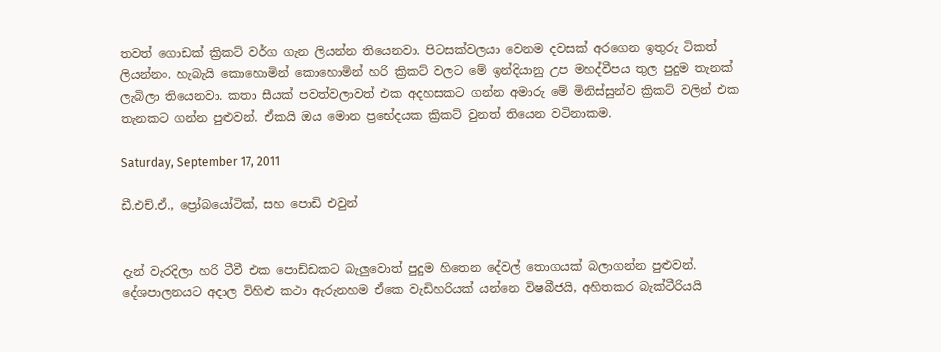තවත් ගොඩක් ක්‍රිකට් වර්ග ගැන ලියන්න තියෙනවා. පිටසක්වලයා වෙනම දවසක් අරගෙන ඉතුරු ටිකත් ලියන්නං. හැබැයි කොහොමින් කොහොමින් හරි ක්‍රිකට් වලට මේ ඉන්දියානු උප මහද්වීපය තුල පුදුම තැනක් ලැබිලා තියෙනවා. කතා සීයක් පවත්වලාවත් එක අදහසකට ගන්න අමාරු මේ මිනිස්සුන්ව ක්‍රිකට් වලින් එක තැනකට ගන්න පුළුවන්. ඒකයි ඔය මොන ප්‍රභේදයක ක්‍රිකට් වුනත් තියෙන වටිනාකම.

Saturday, September 17, 2011

ඩී.එච්.ඒ., ප්‍රෝබයෝටික්, සහ පොඩි එවුන්


දැන් වැරදිලා හරි ටීවී එක පොඩ්ඩකට බැලුවොත් පුදුම හිතෙන දේවල් තොගයක් බලාගන්න පුළුවන්. දේශපාලනයට අදාල විහිළු කථා ඇරුනහම ඒකෙ වැඩිහරියක් යන්නෙ විෂබීජයි, අහිතකර බැක්ටීරියයි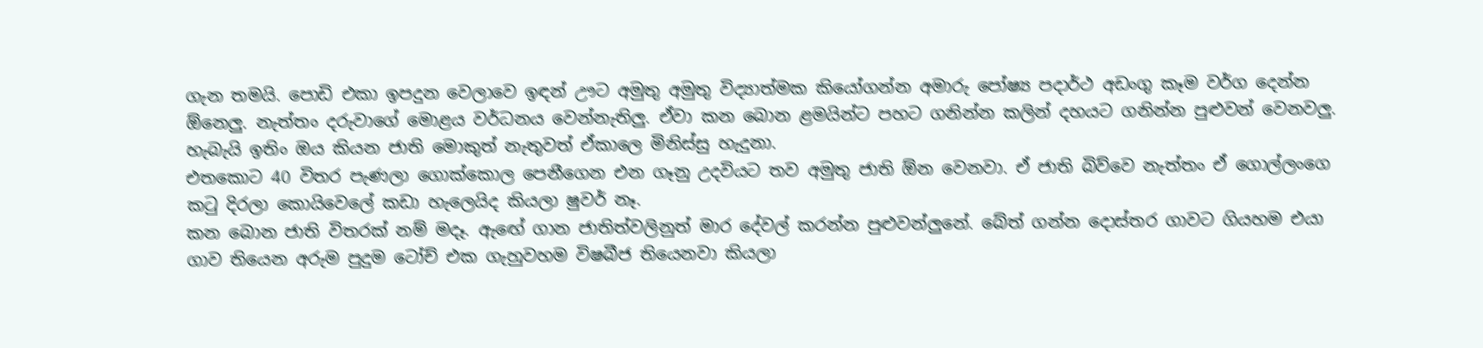ගැන තමයි. පොඩි එකා ඉපදුන වෙලාවෙ ඉඳන් ඌට අමුතු අමුතු විද්‍යාත්මක කියෝගන්න අමාරු පෝෂ්‍ය පදාර්ථ අඩංගු කෑම වර්ග දෙන්න ඕනෙලු. නැත්තං දරුවාගේ මොළය වර්ධනය වෙන්නැතිලු. ඒවා කන බොන ළමයින්ට පහට ගනින්න කලින් දහයට ගනින්න පුළුවන් වෙනවලු. හැබැයි ඉතිං ඔය කියන ජාති මොකුත් නැතුවත් ඒකාලෙ මිනිස්සු හැදුනා.
එතකොට 40 විතර පැණලා ගොක්කොල පෙනීගෙන එන ගෑනු උදවියට තව අමුතු ජාති ඕන වෙනවා. ඒ ජාති බිව්වෙ නැත්තං ඒ ගොල්ලංගෙ කටු දිරලා කොයිවෙලේ කඩා හැලෙයිද කියලා ෂුවර් නෑ.
කන බොන ජාති විතරක් නම් මදෑ. ඇඟේ ගාන ජාතිත්වලිනුත් මාර දේවල් කරන්න පුළුවන්ලුනේ. බේත් ගන්න දොස්තර ගාවට ගියහම එයා ගාව තියෙන අරුම පුදුම ටෝච් එක ගැහුවහම විෂබීජ තියෙනවා කියලා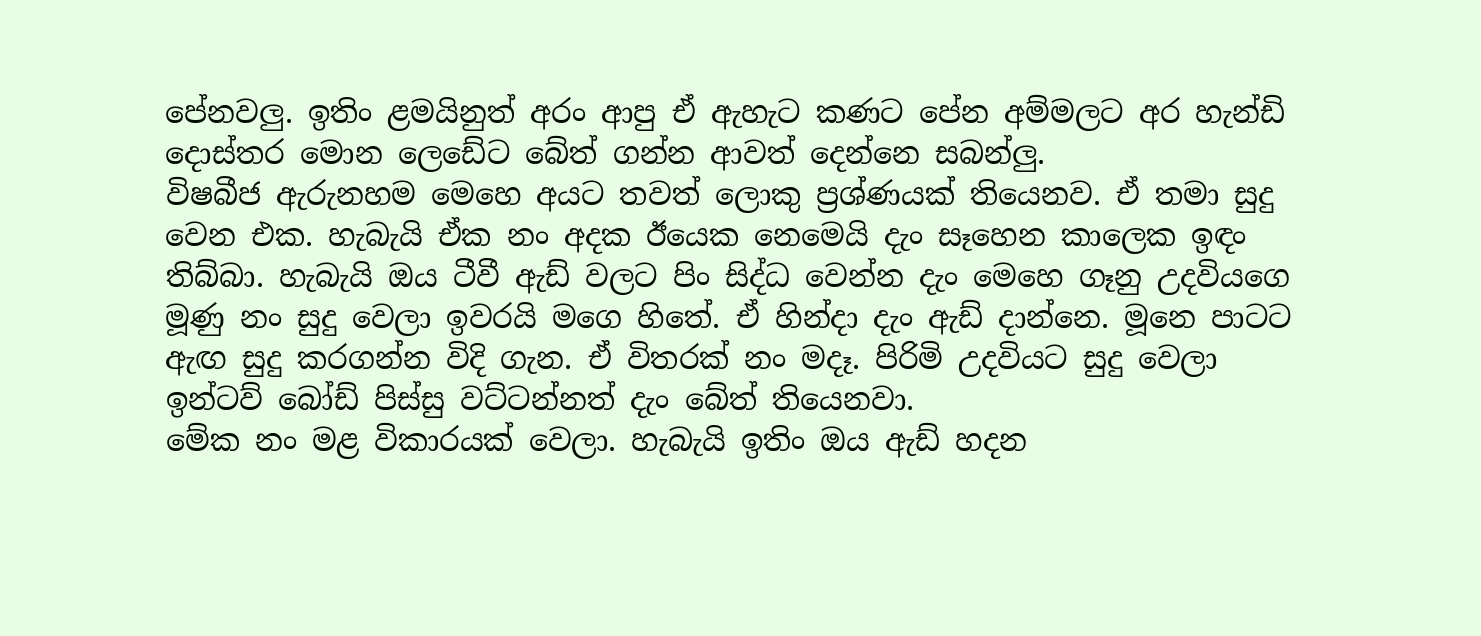පේනවලු. ඉතිං ළමයිනුත් අරං ආපු ඒ ඇහැට කණට පේන අම්මලට අර හැන්ඩි දොස්තර මොන ලෙඩේට බේත් ගන්න ආවත් දෙන්නෙ සබන්ලු.
විෂබීජ ඇරුනහම මෙහෙ අයට තවත් ලොකු ප්‍රශ්ණයක් තියෙනව. ඒ තමා සුදු වෙන එක. හැබැයි ඒක නං අදක ඊයෙක නෙමෙයි දැං සෑහෙන කාලෙක ඉඳං තිබ්බා. හැබැයි ඔය ටීවී ඇඩ් වලට පිං සිද්ධ වෙන්න දැං මෙහෙ ගෑනු උදවියගෙ මූණු නං සුදු වෙලා ඉවරයි මගෙ හිතේ. ඒ හින්දා දැං ඇඩ් දාන්නෙ. මූනෙ පාටට ඇඟ සුදු කරගන්න විදි ගැන. ඒ විතරක් නං මදෑ. පිරිමි උදවියට සුදු වෙලා ඉන්ටව් බෝඩ් පිස්සු වට්ටන්නත් දැං බේත් තියෙනවා.
මේක නං මළ විකාරයක් වෙලා. හැබැයි ඉතිං ඔය ඇඩ් හදන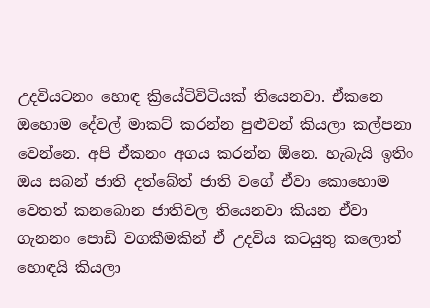උදවියටනං හොඳ ක්‍රියේටිවිටියක් තියෙනවා. ඒකනෙ ඔහොම දේවල් මාකට් කරන්න පුළුවන් කියලා කල්පනා වෙන්නෙ. අපි ඒකනං අගය කරන්න ඕනෙ. හැබැයි ඉතිං ඔය සබන් ජාති දත්බේත් ජාති වගේ ඒවා කොහොම වෙතත් කනබොන ජාතිවල තියෙනවා කියන ඒවා ගැනනං පොඩි වගකීමකින් ඒ උදවිය කටයුතු කලොත් හොඳයි කියලා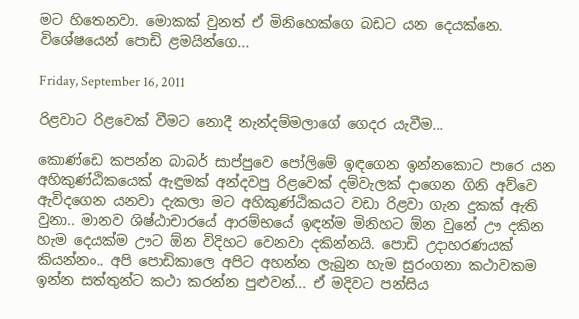මට හිතෙනවා. මොකක් වුනත් ඒ මිනිහෙක්ගෙ බඩට යන දෙයක්නෙ. විශේෂයෙන් පොඩි ළමයින්ගෙ...

Friday, September 16, 2011

රිළවාට රිළවෙක් වීමට නොදී නැන්දම්මලාගේ ගෙදර යැවීම...

කොණ්ඩෙ කපන්න බාබර් සාප්පුවෙ පෝලිමේ ඉඳගෙන ඉන්නකොට පාරෙ යන අහිකුණ්ඨිකයෙක් ඇඳුමක් අන්දවපු රිළවෙක් දම්වැලක් දාගෙන ගිනි අව්වෙ ඇවිදගෙන යනවා දැකලා මට අහිකුණ්ඨිකයට වඩා රිළවා ගැන දුකක් ඇති වුනා.. මානව ශිෂ්ඨාචාරයේ ආරම්භයේ ඉඳන්ම මිනිහට ඕන වුනේ ඌ දකින හැම දෙයක්ම ඌට ඕන විදිහට වෙනවා දකින්නයි. පොඩි උදාහරණයක් කියන්නං.. අපි පොඩිකාලෙ අපිට අහන්න ලැබුන හැම සුරංගනා කථාවකම ඉන්න සත්තුන්ට කථා කරන්න පුළුවන්... ඒ මදිවට පන්සිය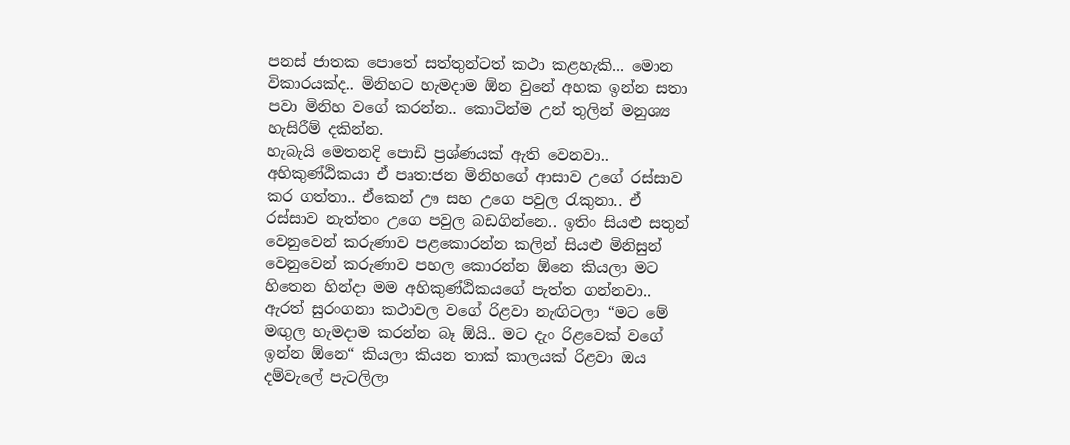පනස් ජාතක පොතේ සත්තුන්ටත් කථා කළහැකි... මොන විකාරයක්ද.. මිනිහට හැමදාම ඕන වුනේ අහක ඉන්න සතා පවා මිනිහ වගේ කරන්න.. කොටින්ම උන් තුලින් මනුශ්‍ය හැසිරීම් දකින්න.
හැබැයි මෙතනදි පොඩි ප්‍රශ්ණයක් ඇති වෙනවා.. අහිකුණ්ඨිකයා ඒ පෘත:ජන මිනිහගේ ආසාව උගේ රස්සාව කර ගත්තා.. ඒකෙන් ඌ සහ උගෙ පවුල රැකුනා.. ඒ රස්සාව නැත්තං උගෙ පවුල බඩගින්නෙ.. ඉතිං සියළු සතුන් වෙනුවෙන් කරුණාව පළකොරන්න කලින් සියළු මිනිසුන් වෙනුවෙන් කරුණාව පහල කොරන්න ඕනෙ කියලා මට හිතෙන හින්දා මම අහිකුණ්ඨිකයගේ පැත්ත ගන්නවා.. ඇරත් සුරංගනා කථාවල වගේ රිළවා නැඟිටලා “මට මේ මඟුල හැමදාම කරන්න බෑ ඕයි.. මට දැං රිළවෙක් වගේ ඉන්න ඕනෙ“ කියලා කියන තාක් කාලයක් රිළවා ඔය දම්වැලේ පැටලිලා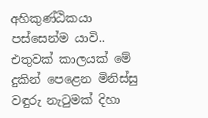අහිකුණ්ඨිකයා පස්සෙන්ම යාවි.. එතුවක් කාලයක් මේ දුකින් පෙළෙන මිනිස්සු වඳුරු නැටුමක් දිහා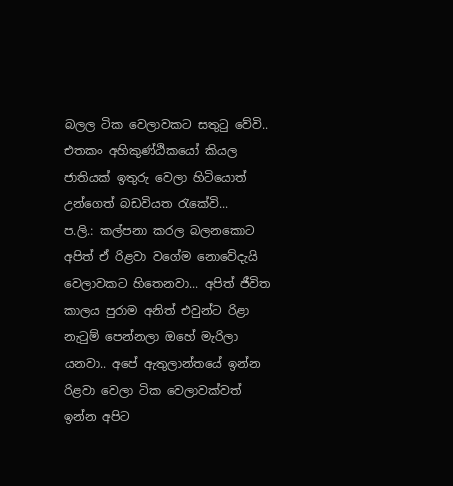බලල ටික වෙලාවකට සතුටු වේවි.. එතකං අහිකුණ්ඨිකයෝ කියල ජාතියක් ඉතුරු වෙලා හිටියොත් උන්ගෙත් බඩවියත රැකේවි...
ප.ලි.: කල්පනා කරල බලනකොට අපිත් ඒ රිළවා වගේම නොවේදැයි වෙලාවකට හිතෙනවා... අපිත් ජීවිත කාලය පුරාම අනිත් එවුන්ට රිළා නැටුම් පෙන්නලා ඔහේ මැරිලා යනවා.. අපේ ඇතුලාන්තයේ ඉන්න රිළවා වෙලා ටික වෙලාවක්වත් ඉන්න අපිට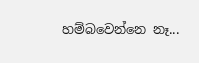හම්බවෙන්නෙ නෑ...